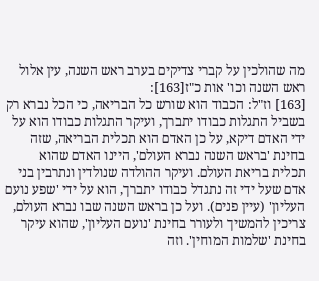מה שהולכין על קברי צדיקים בערב ראש השנה, עין אלול ראש השנה וכו' אות כ"ז[163]:
[163] וז"ל: הכבוד הוא שורש כל הבריאה, כי הכל נברא רק בשביל התגלות כבודו יתברך, ועיקר התגלות כבודו הוא על ידי האדם דיקא, על כן האדם הוא תכלית הבריאה, שזה בחינת 'בראש השנה נברא העולם', היינו האדם שהוא תכלית בריאת העולם. ועיקר ההולדה שנולדין ונתרבין בני אדם שעל ידי זה נתגדל כבודו יתברך, הוא על ידי 'שפע נועם העליון' (עיין פנים). ועל כן בראש השנה שבו נברא העולם, צריכין להמשיך ולעורר בחינת 'נועם העליון', שהוא עיקר בחינת 'שלמות המוחין'. וזה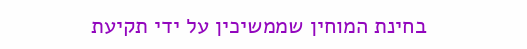בחינת המוחין שממשיכין על ידי תקיעת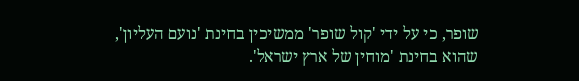שופר, כי על ידי 'קול שופר' ממשיכין בחינת 'נועם העליון', שהוא בחינת 'מוחין של ארץ ישראל'.